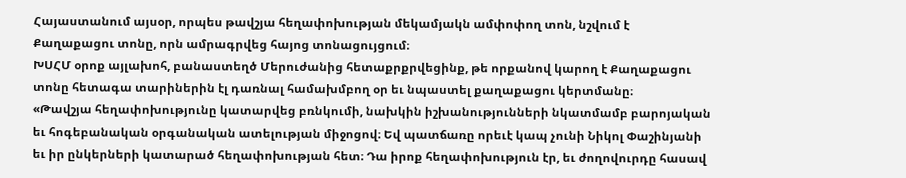Հայաստանում այսօր, որպես թավշյա հեղափոխության մեկամյակն ամփոփող տոն, նշվում է Քաղաքացու տոնը, որն ամրագրվեց հայոց տոնացույցում։
ԽՍՀՄ օրոք այլախոհ, բանաստեղծ Մերուժանից հետաքրքրվեցինք, թե որքանով կարող է Քաղաքացու տոնը հետագա տարիներին էլ դառնալ համախմբող օր եւ նպաստել քաղաքացու կերտմանը։
«Թավշյա հեղափոխությունը կատարվեց բռնկումի, նախկին իշխանությունների նկատմամբ բարոյական եւ հոգեբանական օրգանական ատելության միջոցով։ Եվ պատճառը որեւէ կապ չունի Նիկոլ Փաշինյանի եւ իր ընկերների կատարած հեղափոխության հետ։ Դա իրոք հեղափոխություն էր, եւ ժողովուրդը հասավ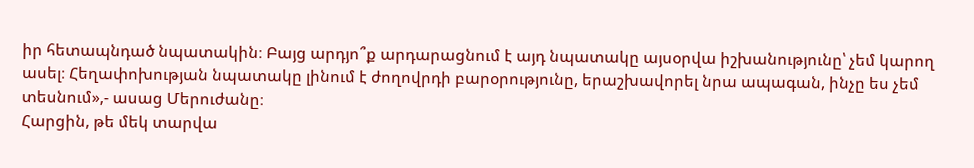իր հետապնդած նպատակին։ Բայց արդյո՞ք արդարացնում է այդ նպատակը այսօրվա իշխանությունը՝ չեմ կարող ասել։ Հեղափոխության նպատակը լինում է ժողովրդի բարօրությունը, երաշխավորել նրա ապագան, ինչը ես չեմ տեսնում»,- ասաց Մերուժանը։
Հարցին, թե մեկ տարվա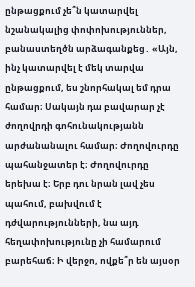ընթացքում չե՞ն կատարվել նշանակալից փոփոխություններ, բանաստեղծն արձագանքեց․ «Այն, ինչ կատարվել է մեկ տարվա ընթացքում, ես շնորհակալ եմ դրա համար։ Սակայն դա բավարար չէ ժողովրդի գոհունակությանն արժանանալու համար։ Ժողովուրդը պահանջատեր է։ Ժողովուրդը երեխա է։ Երբ դու նրան լավ չես պահում, բախվում է դժվարությունների, նա այդ հեղափոխությունը չի համարում բարեհաճ։ Ի վերջո, ովքե՞ր են այսօր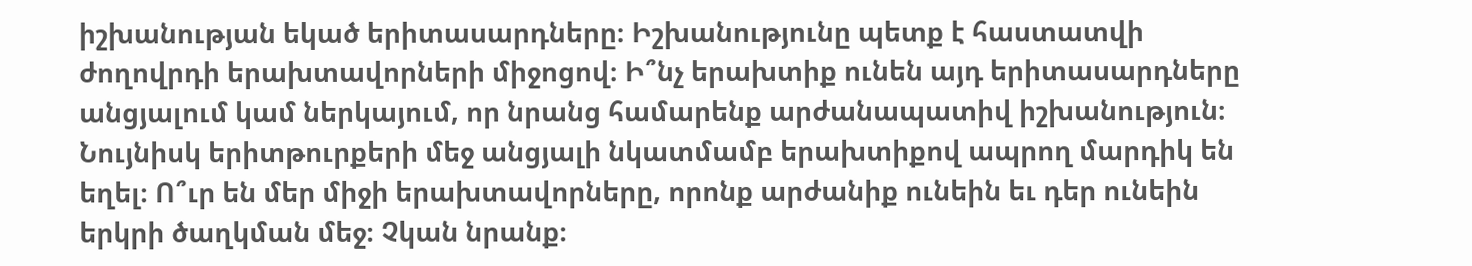իշխանության եկած երիտասարդները։ Իշխանությունը պետք է հաստատվի ժողովրդի երախտավորների միջոցով։ Ի՞նչ երախտիք ունեն այդ երիտասարդները անցյալում կամ ներկայում, որ նրանց համարենք արժանապատիվ իշխանություն։ Նույնիսկ երիտթուրքերի մեջ անցյալի նկատմամբ երախտիքով ապրող մարդիկ են եղել։ Ո՞ւր են մեր միջի երախտավորները, որոնք արժանիք ունեին եւ դեր ունեին երկրի ծաղկման մեջ։ Չկան նրանք։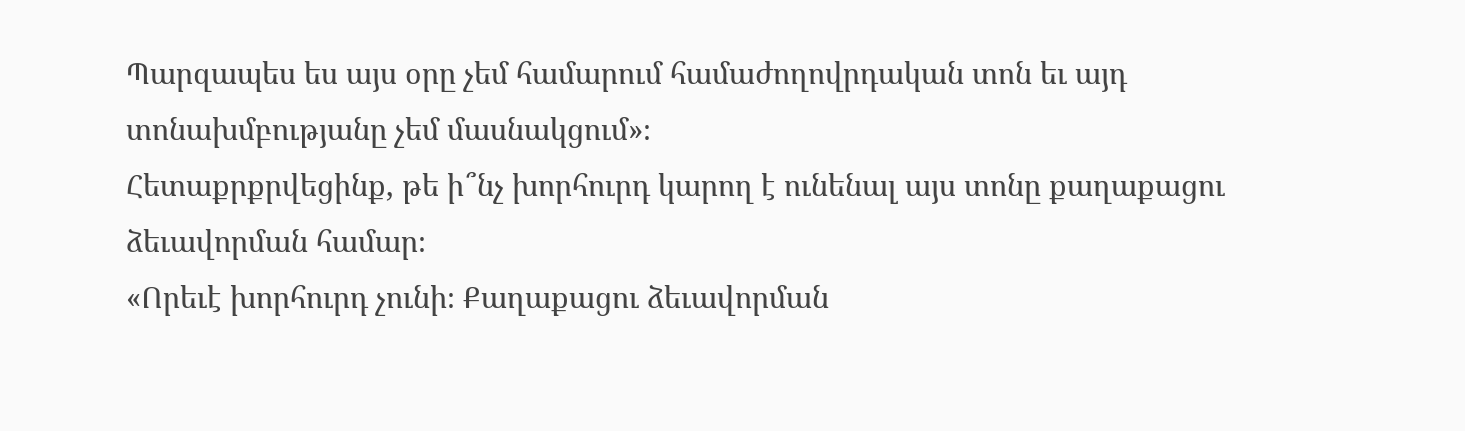Պարզապես ես այս օրը չեմ համարում համաժողովրդական տոն եւ այդ տոնախմբությանը չեմ մասնակցում»։
Հետաքրքրվեցինք, թե ի՞նչ խորհուրդ կարող է ունենալ այս տոնը քաղաքացու ձեւավորման համար։
«Որեւէ խորհուրդ չունի։ Քաղաքացու ձեւավորման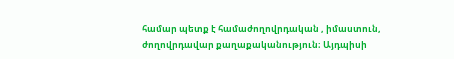համար պետք է համաժողովրդական , իմաստուն, ժողովրդավար քաղաքականություն։ Այդպիսի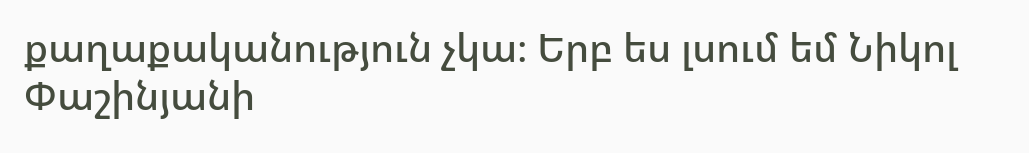քաղաքականություն չկա։ Երբ ես լսում եմ Նիկոլ Փաշինյանի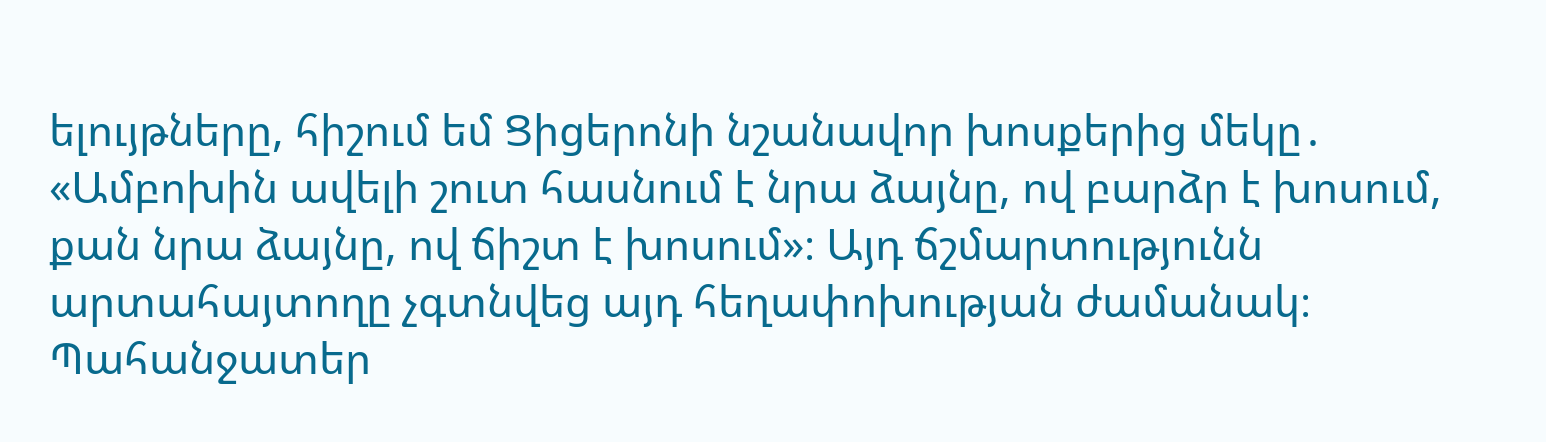ելույթները, հիշում եմ Ցիցերոնի նշանավոր խոսքերից մեկը․ «Ամբոխին ավելի շուտ հասնում է նրա ձայնը, ով բարձր է խոսում, քան նրա ձայնը, ով ճիշտ է խոսում»։ Այդ ճշմարտությունն արտահայտողը չգտնվեց այդ հեղափոխության ժամանակ։ Պահանջատեր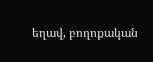եղավ, բողոքական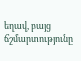եղավ, բայց ճշմարտությունը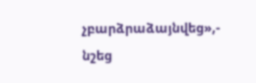չբարձրաձայնվեց»,- նշեց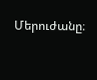Մերուժանը։